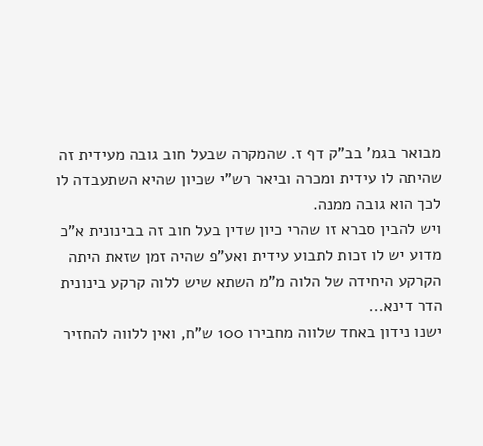מבואר בגמ' בב"ק דף ז. שהמקרה שבעל חוב גובה מעידית זה שהיתה לו עידית ומכרה וביאר רש"י שכיון שהיא השתעבדה לו לכך הוא גובה ממנה.
ויש להבין סברא זו שהרי כיון שדין בעל חוב זה בבינונית א"כ מדוע יש לו זכות לתבוע עידית ואע"פ שהיה זמן שזאת היתה הקרקע היחידה של הלוה מ"מ השתא שיש ללוה קרקע בינונית הדר דינא...
ישנו נידון באחד שלווה מחבירו 100 ש"ח, ואין ללווה להחזיר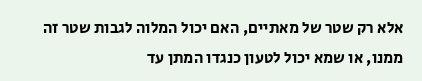אלא רק שטר של מאתיים, האם יכול המלוה לגבות שטר זה ממנו, או שמא יכול לטעון כנגדו המתן עד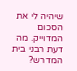שיהיה לי את הסכום המדוייק. מה דעת רבני בית המדרש?